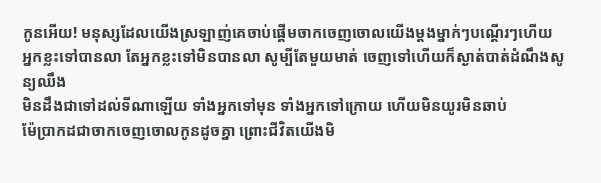កូនអើយ! មនុស្សដែលយើងស្រឡាញ់គេចាប់ផ្ដើមចាកចេញចោលយើងម្តងម្នាក់ៗបណ្តើរៗហើយ
អ្នកខ្លះទៅបានលា តែអ្នកខ្លះទៅមិនបានលា សូម្បីតែមួយមាត់ ចេញទៅហើយក៏ស្ងាត់បាត់ដំណឹងសូន្យឈឹង
មិនដឹងជាទៅដល់ទីណាឡើយ ទាំងអ្នកទៅមុន ទាំងអ្នកទៅក្រោយ ហើយមិនយូរមិនឆាប់
ម៉ែប្រាកដជាចាកចេញចោលកូនដូចគ្នា ព្រោះជីវិតយើងមិ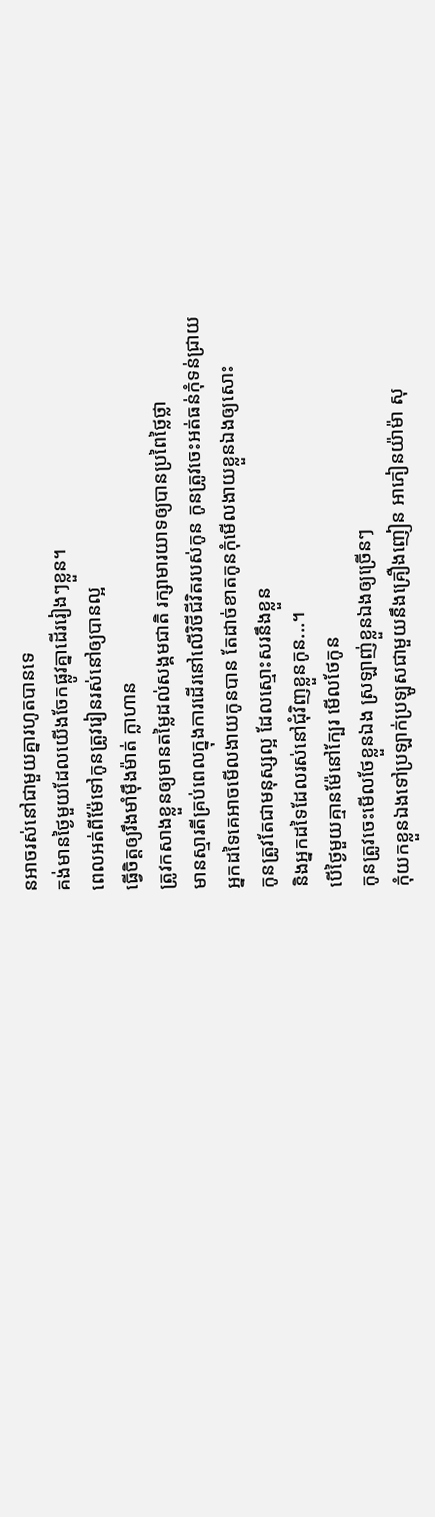នអាចរស់នៅជាមួយគ្នារហូតបានទេ
គង់មានថ្ងៃមួយដែលយើងចែកផ្លូវគ្នាដើររៀងៗខ្លួន។
ពេលអត់ពីម៉ែទៅកូនត្រូវរៀនរស់នៅឲ្យបានល្អ
ធ្វើចិត្តឲ្យរឹងមាំម៉ឹងម៉ាត់ ក្លាហាន
ត្រូវកសាងខ្លួនឲ្យមានតម្លៃដល់សង្គមជាតិ រក្សាមារយាទឲ្យបានប្រពៃថ្លៃថ្លា
មានស្មារតីគ្រប់ពេលក្នុងការដើរនៅលើវិថីជីវិតរបស់កូន កូនត្រូវចេះអត់ធន់កុំទន់ជ្រាយ
អ្នកដទៃគេអាចមើលងាយកូនបាន តែដាច់ខាតកូនកុំមើលងាយខ្លួនឯងឲ្យសោះ
កូនត្រូវតែជាមនុស្សល្អ ដែលស្មោះសរនឹងខ្លួន
និងអ្នកដទៃដែលរស់នៅជុំវិញខ្លួនកូន...។
បើថ្ងៃមួយគ្មានម៉ែនៅក្បែរ មើលថែកូន
កូនត្រូវចេះមើលថែខ្លួនឯង ស្រឡាញ់ខ្លួនឯងឲ្យច្រើនៗ
កុំយកខ្លួនឯងទៅប្រឡាក់ប្រឡូសជាមួយនឹងគ្រឿងញៀន អាភៀនយ៉ាម៉ា សុ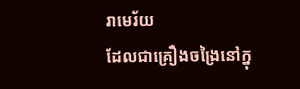រាមេរ័យ
ដែលជាគ្រឿងចង្រៃនៅក្នុ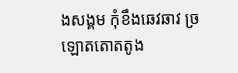ងសង្គម កុំខឹងឆេវឆាវ ច្រឡោតតោតតូង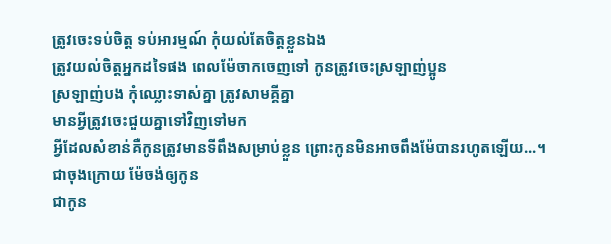ត្រូវចេះទប់ចិត្ត ទប់អារម្មណ៍ កុំយល់តែចិត្តខ្លួនឯង
ត្រូវយល់ចិត្តអ្នកដទៃផង ពេលម៉ែចាកចេញទៅ កូនត្រូវចេះស្រឡាញ់ប្អូន
ស្រឡាញ់បង កុំឈ្លោះទាស់គ្នា ត្រូវសាមគ្គីគ្នា
មានអ្វីត្រូវចេះជួយគ្នាទៅវិញទៅមក
អ្វីដែលសំខាន់គឺកូនត្រូវមានទីពឹងសម្រាប់ខ្លួន ព្រោះកូនមិនអាចពឹងម៉ែបានរហូតឡើយ...។
ជាចុងក្រោយ ម៉ែចង់ឲ្យកូន
ជាកូន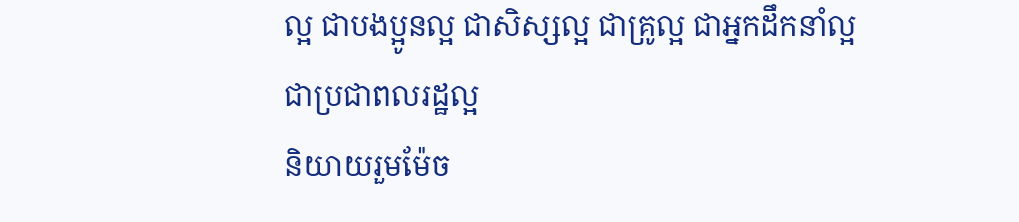ល្អ ជាបងប្អូនល្អ ជាសិស្សល្អ ជាគ្រូល្អ ជាអ្នកដឹកនាំល្អ
ជាប្រជាពលរដ្ឋល្អ
និយាយរួមម៉ែច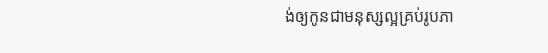ង់ឲ្យកូនជាមនុស្សល្អគ្រប់រូបភា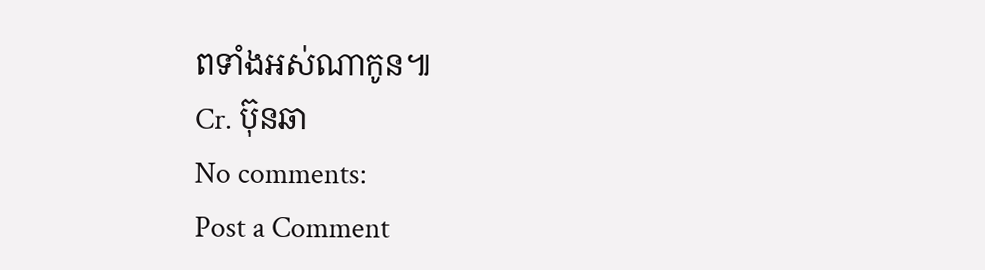ពទាំងអស់ណាកូន៕
Cr. ប៊ុនឆា
No comments:
Post a Comment